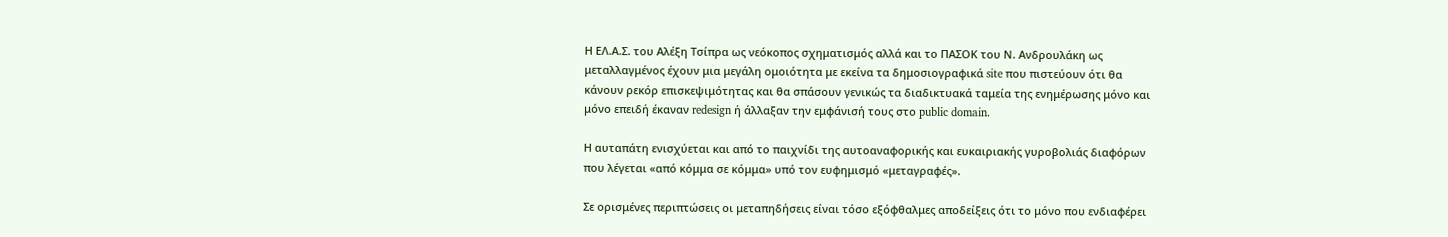Η ΕΛ.Α.Σ. του Αλέξη Τσίπρα ως νεόκοπος σχηματισμός αλλά και το ΠΑΣΟΚ του Ν. Ανδρουλάκη ως μεταλλαγμένος έχουν μια μεγάλη ομοιότητα με εκείνα τα δημοσιογραφικά site που πιστεύουν ότι θα κάνουν ρεκόρ επισκεψιμότητας και θα σπάσουν γενικώς τα διαδικτυακά ταμεία της ενημέρωσης μόνο και μόνο επειδή έκαναν redesign ή άλλαξαν την εμφάνισή τους στο public domain.

Η αυταπάτη ενισχύεται και από το παιχνίδι της αυτοαναφορικής και ευκαιριακής γυροβολιάς διαφόρων που λέγεται «από κόμμα σε κόμμα» υπό τον ευφημισμό «μεταγραφές».

Σε ορισμένες περιπτώσεις οι μεταπηδήσεις είναι τόσο εξόφθαλμες αποδείξεις ότι το μόνο που ενδιαφέρει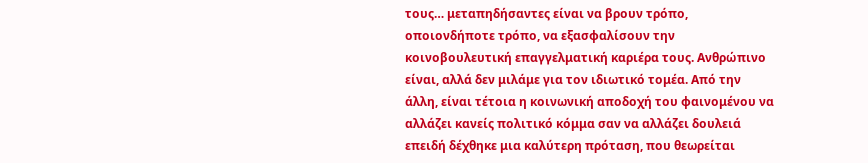τους… μεταπηδήσαντες είναι να βρουν τρόπο, οποιονδήποτε τρόπο, να εξασφαλίσουν την κοινοβουλευτική επαγγελματική καριέρα τους. Ανθρώπινο είναι, αλλά δεν μιλάμε για τον ιδιωτικό τομέα. Από την άλλη, είναι τέτοια η κοινωνική αποδοχή του φαινομένου να αλλάζει κανείς πολιτικό κόμμα σαν να αλλάζει δουλειά επειδή δέχθηκε μια καλύτερη πρόταση, που θεωρείται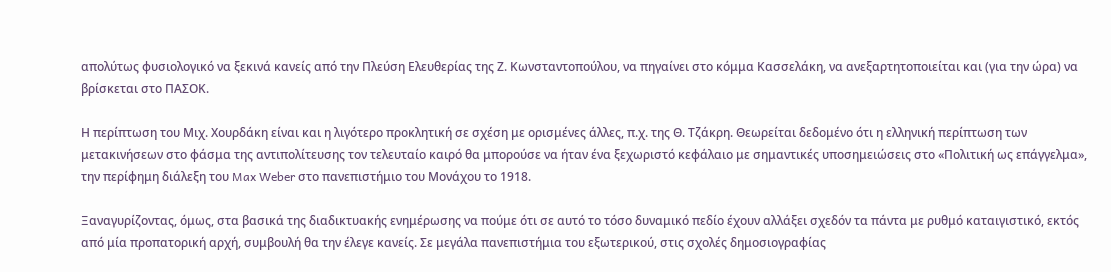απολύτως φυσιολογικό να ξεκινά κανείς από την Πλεύση Ελευθερίας της Ζ. Κωνσταντοπούλου, να πηγαίνει στο κόμμα Κασσελάκη, να ανεξαρτητοποιείται και (για την ώρα) να βρίσκεται στο ΠΑΣΟΚ.

Η περίπτωση του Μιχ. Χουρδάκη είναι και η λιγότερο προκλητική σε σχέση με ορισμένες άλλες, π.χ. της Θ. Τζάκρη. Θεωρείται δεδομένο ότι η ελληνική περίπτωση των μετακινήσεων στο φάσμα της αντιπολίτευσης τον τελευταίο καιρό θα μπορούσε να ήταν ένα ξεχωριστό κεφάλαιο με σημαντικές υποσημειώσεις στο «Πολιτική ως επάγγελμα», την περίφημη διάλεξη του Max Weber στο πανεπιστήμιο του Μονάχου το 1918.

Ξαναγυρίζοντας, όμως, στα βασικά της διαδικτυακής ενημέρωσης να πούμε ότι σε αυτό το τόσο δυναμικό πεδίο έχουν αλλάξει σχεδόν τα πάντα με ρυθμό καταιγιστικό, εκτός από μία προπατορική αρχή, συμβουλή θα την έλεγε κανείς. Σε μεγάλα πανεπιστήμια του εξωτερικού, στις σχολές δημοσιογραφίας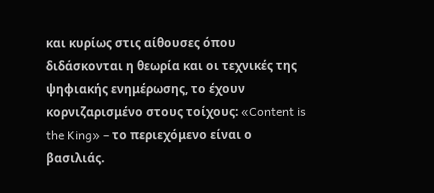και κυρίως στις αίθουσες όπου διδάσκονται η θεωρία και οι τεχνικές της ψηφιακής ενημέρωσης, το έχουν κορνιζαρισμένο στους τοίχους: «Content is the King» – το περιεχόμενο είναι ο βασιλιάς.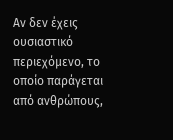Αν δεν έχεις ουσιαστικό περιεχόμενο, το οποίο παράγεται από ανθρώπους,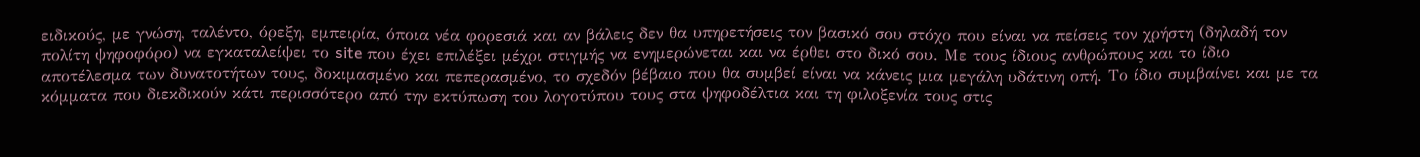ειδικούς, με γνώση, ταλέντο, όρεξη, εμπειρία, όποια νέα φορεσιά και αν βάλεις δεν θα υπηρετήσεις τον βασικό σου στόχο που είναι να πείσεις τον χρήστη (δηλαδή τον πολίτη ψηφοφόρο) να εγκαταλείψει το site που έχει επιλέξει μέχρι στιγμής να ενημερώνεται και να έρθει στο δικό σου. Με τους ίδιους ανθρώπους και το ίδιο αποτέλεσμα των δυνατοτήτων τους, δοκιμασμένο και πεπερασμένο, το σχεδόν βέβαιο που θα συμβεί είναι να κάνεις μια μεγάλη υδάτινη οπή. Το ίδιο συμβαίνει και με τα κόμματα που διεκδικούν κάτι περισσότερο από την εκτύπωση του λογοτύπου τους στα ψηφοδέλτια και τη φιλοξενία τους στις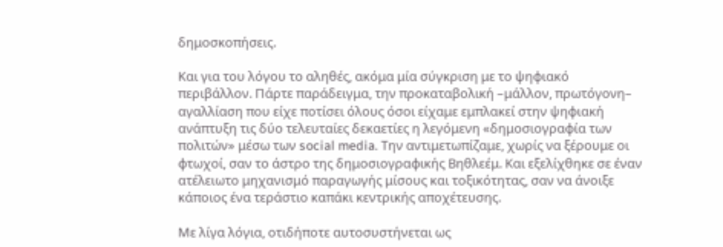δημοσκοπήσεις.

Και για του λόγου το αληθές, ακόμα μία σύγκριση με το ψηφιακό περιβάλλον. Πάρτε παράδειγμα, την προκαταβολική –μάλλον, πρωτόγονη– αγαλλίαση που είχε ποτίσει όλους όσοι είχαμε εμπλακεί στην ψηφιακή ανάπτυξη τις δύο τελευταίες δεκαετίες η λεγόμενη «δημοσιογραφία των πολιτών» μέσω των social media. Την αντιμετωπίζαμε, χωρίς να ξέρουμε οι φτωχοί, σαν το άστρο της δημοσιογραφικής Βηθλεέμ. Και εξελίχθηκε σε έναν ατέλειωτο μηχανισμό παραγωγής μίσους και τοξικότητας, σαν να άνοιξε κάποιος ένα τεράστιο καπάκι κεντρικής αποχέτευσης.

Με λίγα λόγια, οτιδήποτε αυτοσυστήνεται ως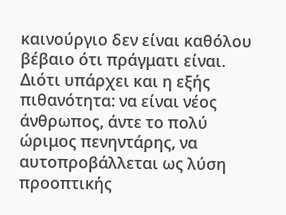καινούργιο δεν είναι καθόλου βέβαιο ότι πράγματι είναι. Διότι υπάρχει και η εξής πιθανότητα: να είναι νέος άνθρωπος, άντε το πολύ ώριμος πενηντάρης, να αυτοπροβάλλεται ως λύση προοπτικής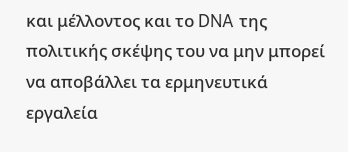και μέλλοντος και το DNA της πολιτικής σκέψης του να μην μπορεί να αποβάλλει τα ερμηνευτικά εργαλεία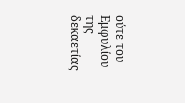ούτε του Εμφυλίου της δεκαετίας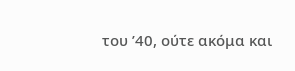του ’40, ούτε ακόμα και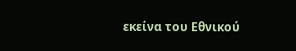εκείνα του Εθνικού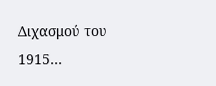Διχασμού του 1915…